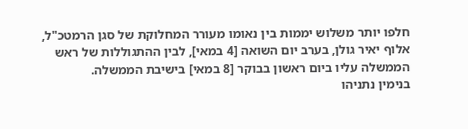חלפו יותר משלוש יממות בין נאומו מעורר המחלוקת של סגן הרמטכ"ל, אלוף יאיר גולן, בערב יום השואה [4 במאי], לבין ההתגוללות של ראש הממשלה עליו ביום ראשון בבוקר [8 במאי] בישיבת הממשלה.
בנימין נתניהו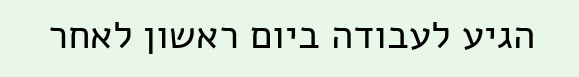הגיע לעבודה ביום ראשון לאחר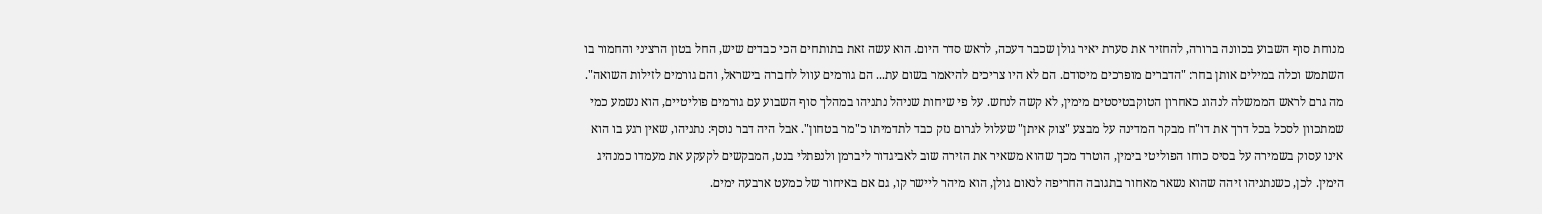מנוחת סוף השבוע בכוונה ברורה, להחזיר את סערת יאיר גולן שכבר דעכה, לראש סדר היום. הוא עשה זאת בתותחים הכי כבדים שיש, החל בטון הרציני והחמור בו השתמש וכלה במילים אותן בחר: "הדברים מופרכים מיסודם. הם לא היו צריכים להיאמר בשום עת... הם גורמים עוול לחברה בישראל, והם גורמים לזילות השואה".
מה גרם לראש הממשלה לנהוג כאחרון הטוקבטיסטים מימין, לא קשה לנחש. על פי שיחות שניהל נתניהו במהלך סוף השבוע עם גורמים פוליטיים, הוא נשמע כמי שמתכוון לסכל בכל דרך את דו"ח מבקר המדינה על מבצע "צוק איתן" שעלול לגרום נזק כבד לתדמיתו כ"מר בטחון". אבל היה דבר נוסף: נתניהו, שאין רגע בו הוא אינו עסוק בשמירה על בסיס כוחו הפוליטי בימין, הוטרד מכך שהוא משאיר את הזירה שוב לאביגדור ליברמן ולנפתלי בנט, המבקשים לקעקע את מעמדו כמנהיג הימין. לכן, כשנתניהו זיהה שהוא נשאר מאחור בתגובה החריפה לנאום גולן, הוא מיהר ליישר קו, גם אם באיחור של כמעט ארבעה ימים.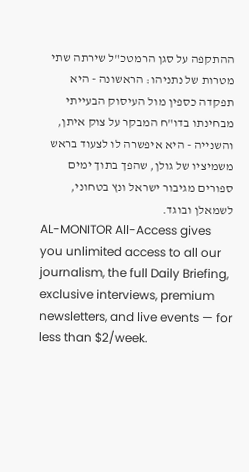ההתקפה על סגן הרמטכ"ל שירתה שתי מטרות של נתניהו: הראשונה - היא תפקדה כספין מול העיסוק הבעייתי מבחינתו בדו"ח המבקר על צוק איתן, והשנייה - היא איפשרה לו לצעוד בראש משמיציו של גולן, שהפך בתוך ימים ספורים מגיבור ישראל ונץ בטחוני, לשמאלן ובוגד.
AL-MONITOR All-Access gives you unlimited access to all our journalism, the full Daily Briefing, exclusive interviews, premium newsletters, and live events — for less than $2/week.